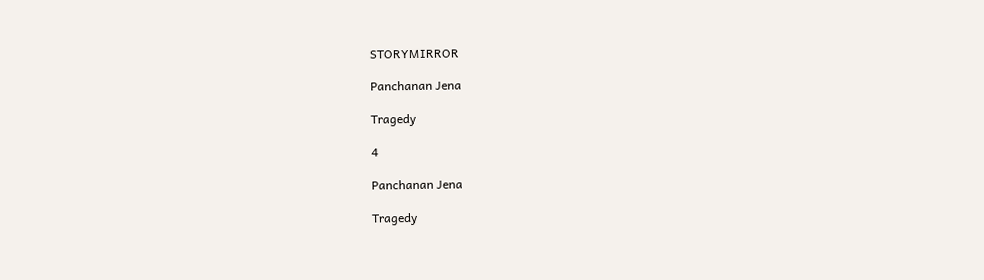STORYMIRROR

Panchanan Jena

Tragedy

4

Panchanan Jena

Tragedy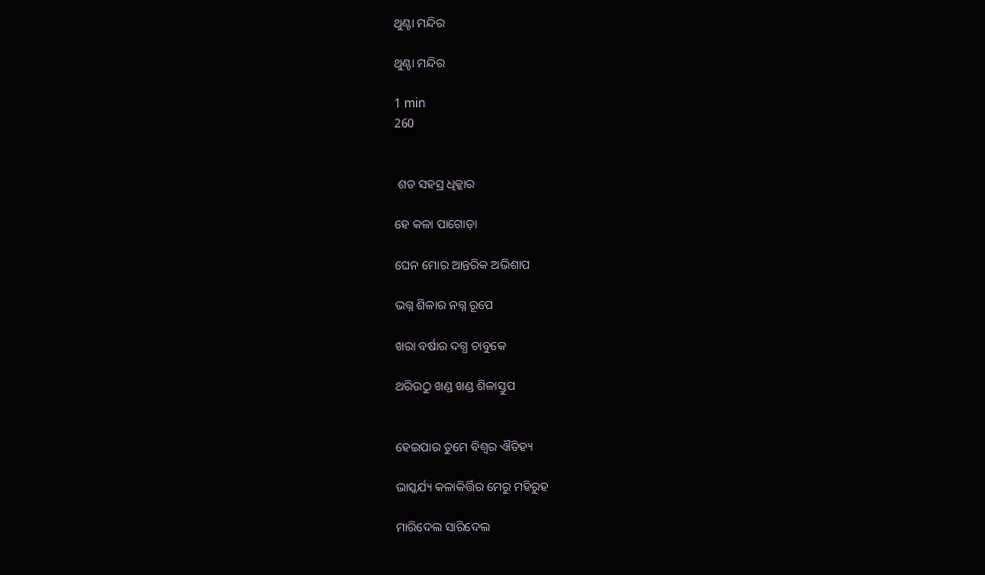ଥୁଣ୍ଟା ମନ୍ଦିର

ଥୁଣ୍ଟା ମନ୍ଦିର

1 min
260


 ଶତ ସହସ୍ର ଧିକ୍କାର

ହେ କଳା ପାଗୋଡ଼ା

ଘେନ ମୋର ଆନ୍ତରିକ ଅଭିଶାପ

ଭଗ୍ନ ଶିଳାର ନଗ୍ନ ରୂପେ

ଖରା ବର୍ଷାର ଦଗ୍ଧ ଚାବୁକେ

ଥରିଉଠୁ ଖଣ୍ଡ ଖଣ୍ଡ ଶିଳାସ୍ତୁପ


ହେଇପାର ତୁମେ ବିଶ୍ଵର ଐତିହ୍ୟ

ଭାସ୍କର୍ଯ୍ୟ କଳାକିର୍ତ୍ତିର ମେରୁ ମହିରୁହ

ମାରିଦେଲ ସାରିଦେଲ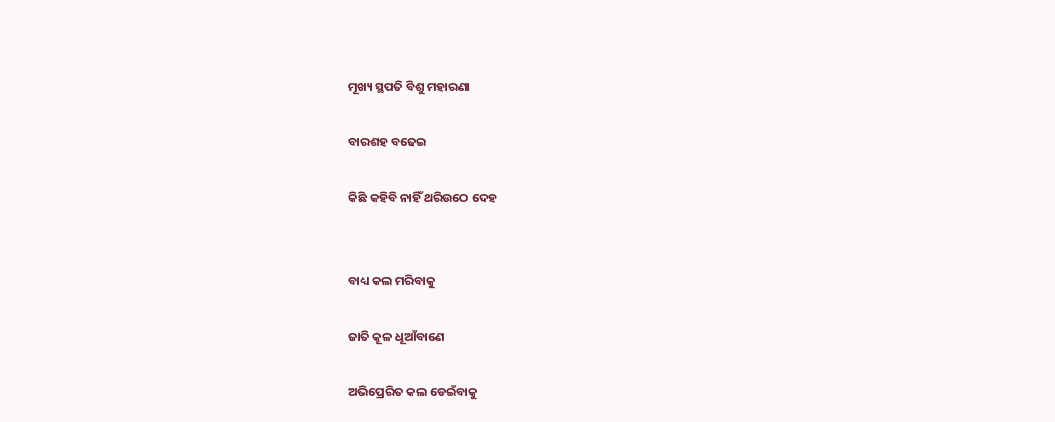ମୂଖ୍ୟ ସ୍ଥପତି ବିଶୁ ମହାରଣା

ବାରଶହ ବଢେଇ

କିଛି କହିବି ନାହିଁ ଥରିଉଠେ ଦେହ


ବାଧ୍ୟ କଲ ମରିବାକୁ

ଜାତି କୂଳ ଧୂଆଁବାଣେ

ଅଭିପ୍ରେରିତ କଲ ଡେଇଁବାକୁ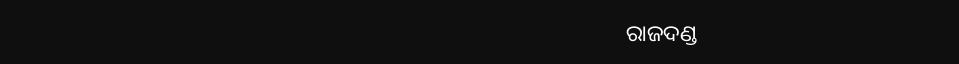ରାଜଦଣ୍ଡ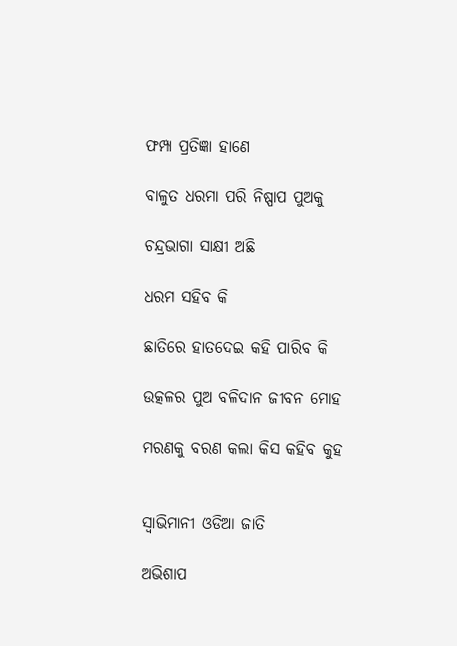ଫମ୍ପା ପ୍ରତିଜ୍ଞା ହାଣେ

ବାଳୁତ ଧରମା ପରି ନିଷ୍ପାପ ପୁଅକୁ

ଚନ୍ଦ୍ରଭାଗା ସାକ୍ଷୀ ଅଛି

ଧରମ ସହିବ କି

ଛାତିରେ ହାତଦେଇ କହି ପାରିବ କି

ଉତ୍କଳର ପୁଅ ବଳିଦାନ ଜୀବନ ମୋହ

ମରଣକୁ ବରଣ କଲା କିସ କହିବ କୁହ


ସ୍ୱାଭିମାନୀ ଓଡିଆ ଜାତି

ଅଭିଶାପ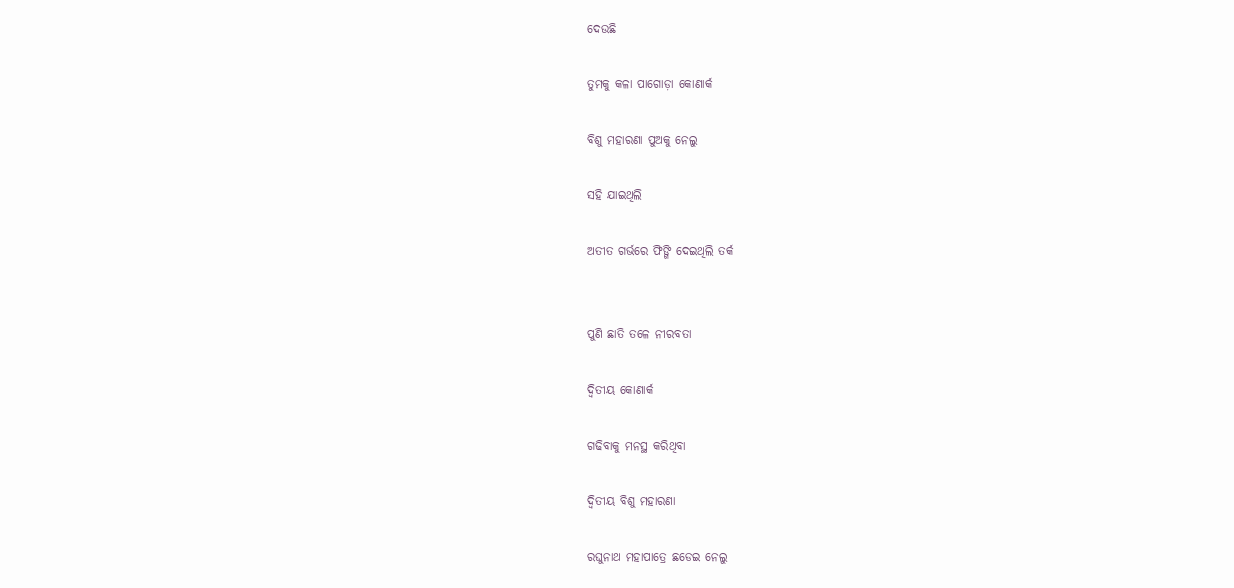ଦେଉଛି

ତୁମକୁ କଳା ପାଗୋଡ଼ା କୋଣାର୍କ

ବିଶୁ ମହାରଣା ପୁଅକୁ ନେଲୁ

ସହି ଯାଇଥିଲି

ଅତୀତ ଗର୍ଭରେ ଫିଙ୍ଗି ଦେଇଥିଲି ତର୍କ


ପୁଣି ଛାତି ତଳେ ନୀରବତା

ଦ୍ଵିତୀୟ କୋଣାର୍କ

ଗଢିବାକୁ ମନସ୍ଥ କରିଥିବା

ଦ୍ଵିତୀୟ ବିଶୁ ମହାରଣା

ରଘୁନାଥ ମହାପାତ୍ରେ ଛଡେଇ ନେଲୁ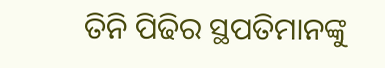ତିନି ପିଢିର ସ୍ଥପତିମାନଙ୍କୁ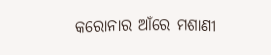କରୋନାର ଆଁରେ ମଶାଣୀ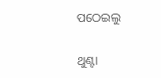ପଠେଇଲୁ


ଥୁଣ୍ଟା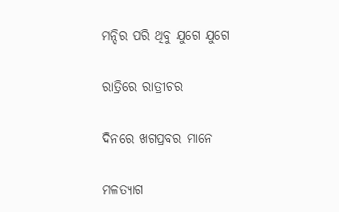ମନ୍ଦିର ପରି ଥିବୁ ଯୁଗେ ଯୁଗେ

ରାତ୍ରିରେ ରାତ୍ରୀଚର

ଦିନରେ ଖଗପ୍ରବର ମାନେ

ମଳତ୍ୟାଗ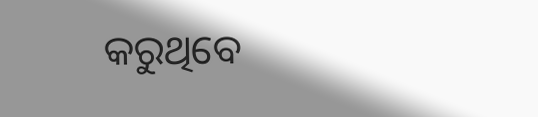କରୁଥିବେ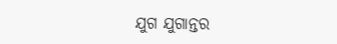ଯୁଗ ଯୁଗାନ୍ତର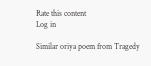Rate this content
Log in

Similar oriya poem from Tragedy